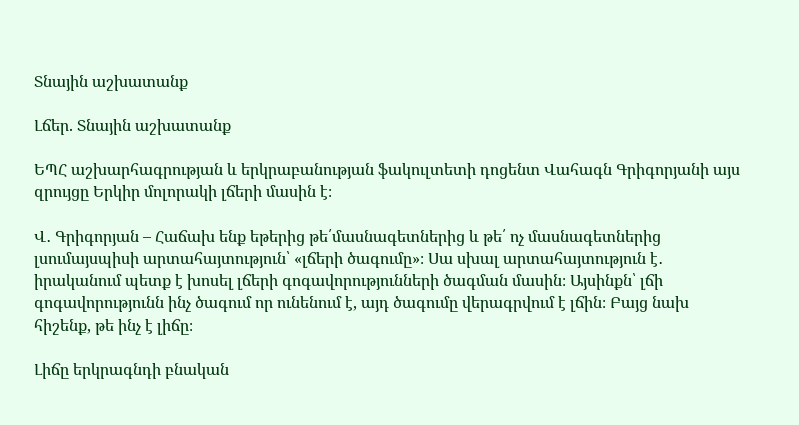Տնային աշխատանք

Լճեր. Տնային աշխատանք

ԵՊՀ աշխարհագրության և երկրաբանության ֆակուլտետի դոցենտ Վահագն Գրիգորյանի այս զրույցը Երկիր մոլորակի լճերի մասին է։

Վ․ Գրիգորյան – Հաճախ ենք եթերից թե՛մասնագետներից և թե՛ ոչ մասնագետներից լսումայսպիսի արտահայտություն՝ «լճերի ծագումը»։ Սա սխալ արտահայտություն է․ իրականում պետք է խոսել լճերի գոգավորությունների ծագման մասին։ Այսինքն՝ լճի գոգավորությունն ինչ ծագում որ ունենում է, այդ ծագումը վերագրվում է լճին։ Բայց նախ հիշենք, թե ինչ է լիճը։

Լիճը երկրագնդի բնական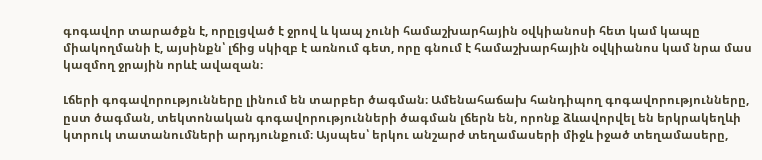գոգավոր տարածքն է, որըլցված է ջրով և կապ չունի համաշխարհային օվկիանոսի հետ կամ կապը միակողմանի է, այսինքն՝ լճից սկիզբ է առնում գետ, որը գնում է համաշխարհային օվկիանոս կամ նրա մաս կազմող ջրային որևէ ավազան։

Լճերի գոգավորությունները լինում են տարբեր ծագման։ Ամենահաճախ հանդիպող գոգավորությունները, ըստ ծագման, տեկտոնական գոգավորությունների ծագման լճերն են, որոնք ձևավորվել են երկրակեղևի կտրուկ տատանումների արդյունքում։ Այսպես՝ երկու անշարժ տեղամասերի միջև իջած տեղամասերը,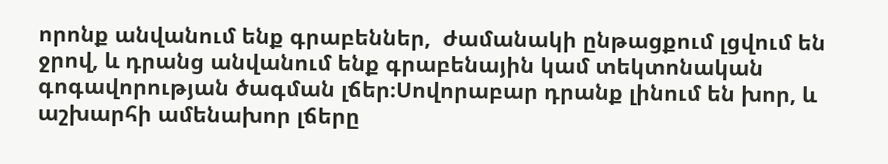որոնք անվանում ենք գրաբեններ,  ժամանակի ընթացքում լցվում են ջրով, և դրանց անվանում ենք գրաբենային կամ տեկտոնական գոգավորության ծագման լճեր։Սովորաբար դրանք լինում են խոր, և աշխարհի ամենախոր լճերը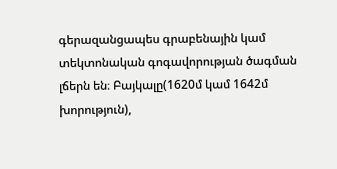գերազանցապես գրաբենային կամ տեկտոնական գոգավորության ծագման լճերն են։ Բայկալը(1620մ կամ 1642մ խորություն),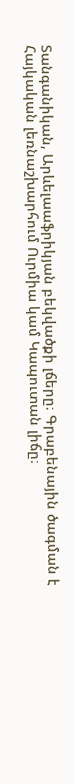Տանգանիկան, Արևելաաֆրիկյան բեկվածքի լճերը։ Գրաբենային ծագման է Հայկական լեռնաշխարհում Ուրմիա կամ Կապուտան լիճը։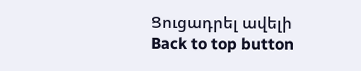Ցուցադրել ավելի
Back to top button